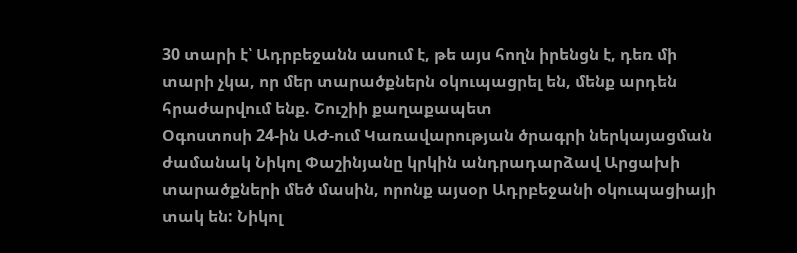30 տարի է՝ Ադրբեջանն ասում է, թե այս հողն իրենցն է, դեռ մի տարի չկա, որ մեր տարածքներն օկուպացրել են, մենք արդեն հրաժարվում ենք. Շուշիի քաղաքապետ
Օգոստոսի 24-ին ԱԺ-ում Կառավարության ծրագրի ներկայացման ժամանակ Նիկոլ Փաշինյանը կրկին անդրադարձավ Արցախի տարածքների մեծ մասին, որոնք այսօր Ադրբեջանի օկուպացիայի տակ են: Նիկոլ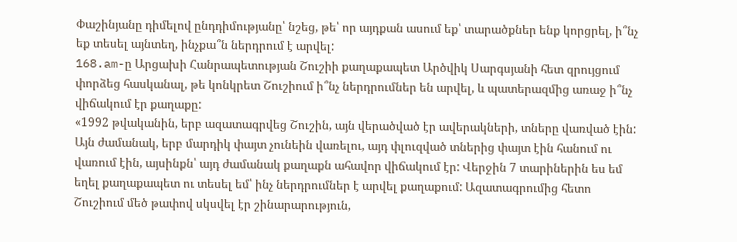Փաշինյանը դիմելով ընդդիմությանը՝ նշեց, թե՝ որ այդքան ասում եք՝ տարածքներ ենք կորցրել, ի՞նչ եք տեսել այնտեղ, ինչքա՞ն ներդրում է արվել:
168.am-ը Արցախի Հանրապետության Շուշիի քաղաքապետ Արծվիկ Սարգսյանի հետ զրույցում փորձեց հասկանալ, թե կոնկրետ Շուշիում ի՞նչ ներդրումներ են արվել, և պատերազմից առաջ ի՞նչ վիճակում էր քաղաքը:
«1992 թվականին, երբ ազատագրվեց Շուշին, այն վերածված էր ավերակների, տները վառված էին: Այն ժամանակ, երբ մարդիկ փայտ չունեին վառելու, այդ փլուզված տներից փայտ էին հանում ու վառում էին, այսինքն՝ այդ ժամանակ քաղաքն ահավոր վիճակում էր: Վերջին 7 տարիներին ես եմ եղել քաղաքապետ ու տեսել եմ՝ ինչ ներդրումներ է արվել քաղաքում: Ազատագրումից հետո Շուշիում մեծ թափով սկսվել էր շինարարություն,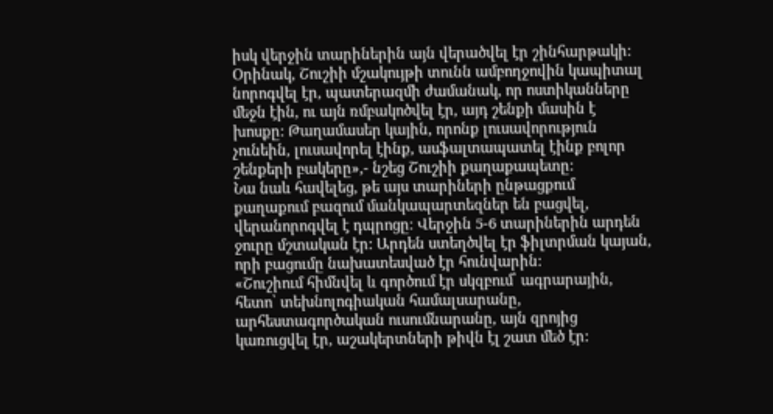իսկ վերջին տարիներին այն վերածվել էր շինհարթակի: Օրինակ, Շուշիի մշակույթի տունն ամբողջովին կապիտալ նորոգվել էր, պատերազմի ժամանակ, որ ոստիկանները մեջն էին, ու այն ռմբակոծվել էր, այդ շենքի մասին է խոսքը: Թաղամասեր կային, որոնք լուսավորություն չունեին, լուսավորել էինք, ասֆալտապատել էինք բոլոր շենքերի բակերը»,- նշեց Շուշիի քաղաքապետը:
Նա նաև հավելեց, թե այս տարիների ընթացքում քաղաքում բազում մանկապարտեզներ են բացվել, վերանորոգվել է դպրոցը։ Վերջին 5-6 տարիներին արդեն ջուրը մշտական էր: Արդեն ստեղծվել էր ֆիլտրման կայան, որի բացումը նախատեսված էր հունվարին:
«Շուշիում հիմնվել և գործում էր սկզբում՝ ագրարային, հետո՝ տեխնոլոգիական համալսարանը, արհեստագործական ուսումնարանը, այն զրոյից կառուցվել էր, աշակերտների թիվն էլ շատ մեծ էր: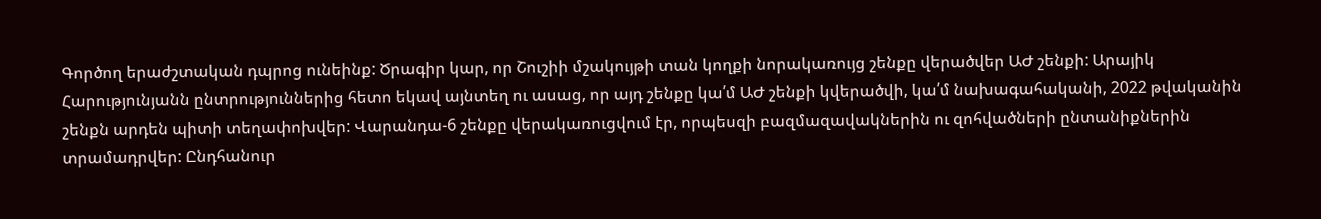Գործող երաժշտական դպրոց ունեինք: Ծրագիր կար, որ Շուշիի մշակույթի տան կողքի նորակառույց շենքը վերածվեր ԱԺ շենքի: Արայիկ Հարությունյանն ընտրություններից հետո եկավ այնտեղ ու ասաց, որ այդ շենքը կա՛մ ԱԺ շենքի կվերածվի, կա՛մ նախագահականի, 2022 թվականին շենքն արդեն պիտի տեղափոխվեր: Վարանդա-6 շենքը վերակառուցվում էր, որպեսզի բազմազավակներին ու զոհվածների ընտանիքներին տրամադրվեր: Ընդհանուր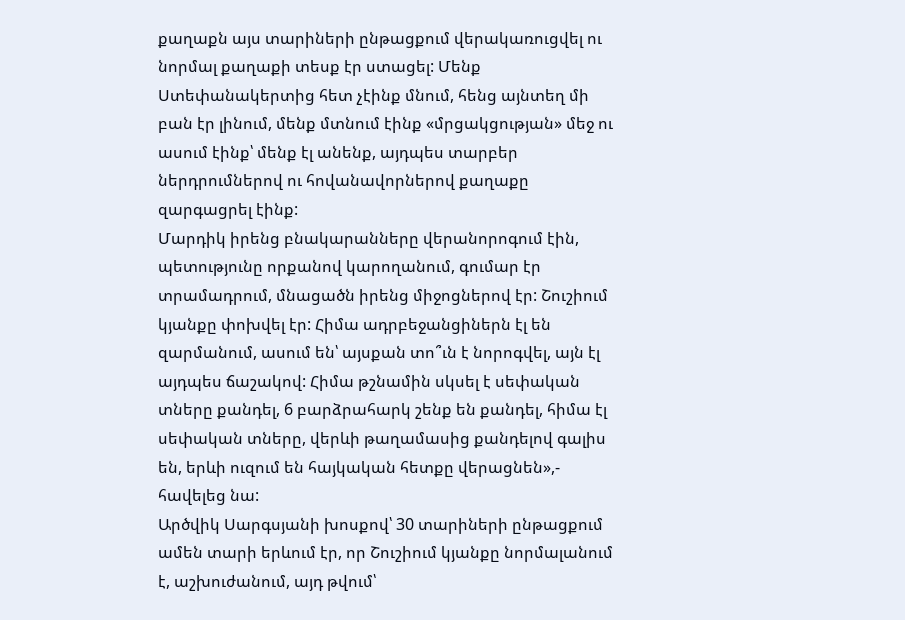քաղաքն այս տարիների ընթացքում վերակառուցվել ու նորմալ քաղաքի տեսք էր ստացել: Մենք Ստեփանակերտից հետ չէինք մնում, հենց այնտեղ մի բան էր լինում, մենք մտնում էինք «մրցակցության» մեջ ու ասում էինք՝ մենք էլ անենք, այդպես տարբեր ներդրումներով ու հովանավորներով քաղաքը զարգացրել էինք:
Մարդիկ իրենց բնակարանները վերանորոգում էին, պետությունը որքանով կարողանում, գումար էր տրամադրում, մնացածն իրենց միջոցներով էր: Շուշիում կյանքը փոխվել էր: Հիմա ադրբեջանցիներն էլ են զարմանում, ասում են՝ այսքան տո՞ւն է նորոգվել, այն էլ այդպես ճաշակով: Հիմա թշնամին սկսել է սեփական տները քանդել, 6 բարձրահարկ շենք են քանդել, հիմա էլ սեփական տները, վերևի թաղամասից քանդելով գալիս են, երևի ուզում են հայկական հետքը վերացնեն»,- հավելեց նա:
Արծվիկ Սարգսյանի խոսքով՝ 30 տարիների ընթացքում ամեն տարի երևում էր, որ Շուշիում կյանքը նորմալանում է, աշխուժանում, այդ թվում՝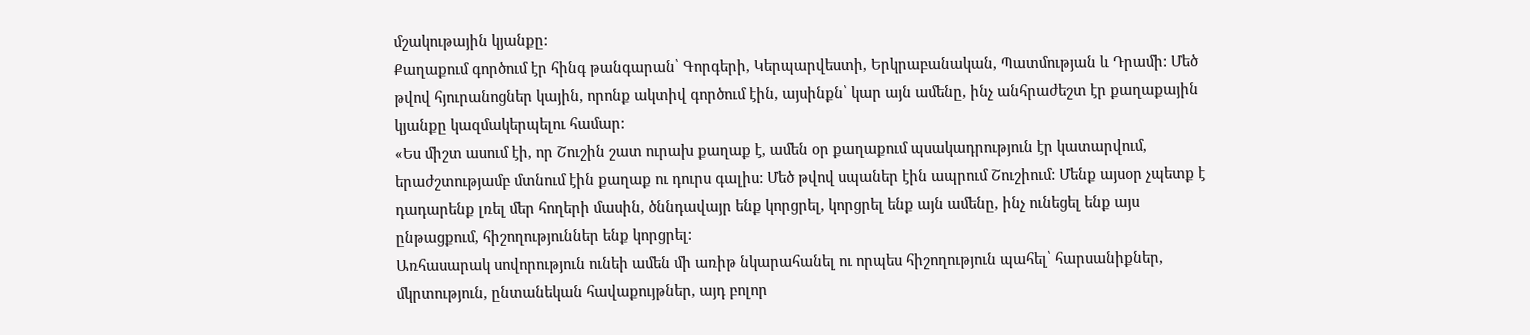մշակութային կյանքը:
Քաղաքում գործում էր հինգ թանգարան՝ Գորգերի, Կերպարվեստի, Երկրաբանական, Պատմության և Դրամի: Մեծ թվով հյուրանոցներ կային, որոնք ակտիվ գործում էին, այսինքն՝ կար այն ամենը, ինչ անհրաժեշտ էր քաղաքային կյանքը կազմակերպելու համար:
«Ես միշտ ասում էի, որ Շուշին շատ ուրախ քաղաք է, ամեն օր քաղաքում պսակադրություն էր կատարվում, երաժշտությամբ մտնում էին քաղաք ու դուրս գալիս: Մեծ թվով սպաներ էին ապրում Շուշիում: Մենք այսօր չպետք է դադարենք լռել մեր հողերի մասին, ծննդավայր ենք կորցրել, կորցրել ենք այն ամենը, ինչ ունեցել ենք այս ընթացքում, հիշողություններ ենք կորցրել:
Առհասարակ սովորություն ունեի ամեն մի առիթ նկարահանել ու որպես հիշողություն պահել՝ հարսանիքներ, մկրտություն, ընտանեկան հավաքույթներ, այդ բոլոր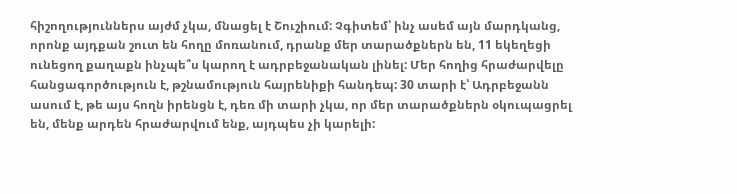հիշողություններս այժմ չկա, մնացել է Շուշիում: Չգիտեմ՝ ինչ ասեմ այն մարդկանց, որոնք այդքան շուտ են հողը մոռանում, դրանք մեր տարածքներն են, 11 եկեղեցի ունեցող քաղաքն ինչպե՞ս կարող է ադրբեջանական լինել: Մեր հողից հրաժարվելը հանցագործություն է, թշնամություն հայրենիքի հանդեպ: 30 տարի է՝ Ադրբեջանն ասում է, թե այս հողն իրենցն է, դեռ մի տարի չկա, որ մեր տարածքներն օկուպացրել են, մենք արդեն հրաժարվում ենք, այդպես չի կարելի: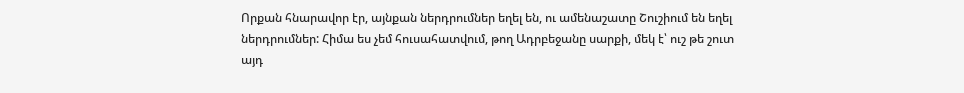Որքան հնարավոր էր, այնքան ներդրումներ եղել են, ու ամենաշատը Շուշիում են եղել ներդրումներ: Հիմա ես չեմ հուսահատվում, թող Ադրբեջանը սարքի, մեկ է՝ ուշ թե շուտ այդ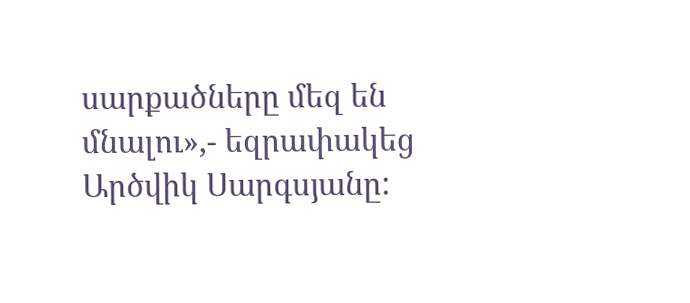սարքածները մեզ են մնալու»,- եզրափակեց Արծվիկ Սարգսյանը: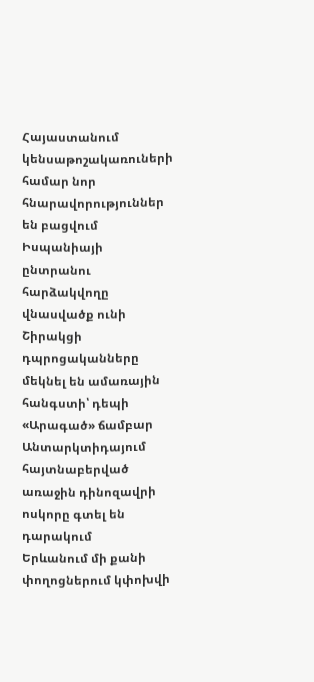Հայաստանում կենսաթոշակառուների համար նոր հնարավորություններ են բացվում
Իսպանիայի ընտրանու հարձակվողը վնասվածք ունի
Շիրակցի դպրոցականները մեկնել են ամառային հանգստի՝ դեպի «Արագած» ճամբար
Անտարկտիդայում հայտնաբերված առաջին դինոզավրի ոսկորը գտել են դարակում
Երևանում մի քանի փողոցներում կփոխվի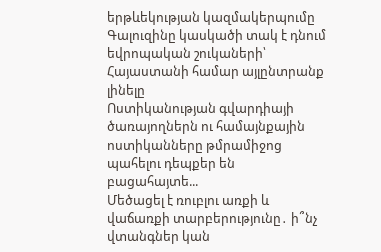երթևեկության կազմակերպումը
Գալուզինը կասկածի տակ է դնում եվրոպական շուկաների՝ Հայաստանի համար այլընտրանք լինելը
Ոստիկանության գվարդիայի ծառայողներն ու համայնքային ոստիկանները թմրամիջոց պահելու դեպքեր են բացահայտե...
Մեծացել է ռուբլու առքի և վաճառքի տարբերությունը․ ի՞նչ վտանգներ կան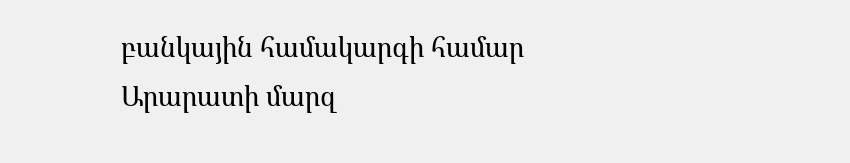բանկային համակարգի համար
Արարատի մարզ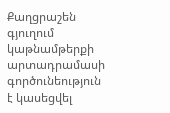Քաղցրաշեն գյուղում կաթնամթերքի արտադրամասի գործունեություն է կասեցվել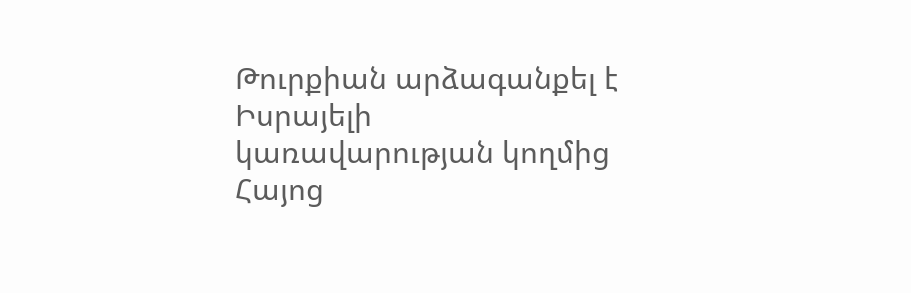Թուրքիան արձագանքել է Իսրայելի կառավարության կողմից Հայոց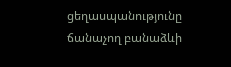ցեղասպանությունը ճանաչող բանաձևի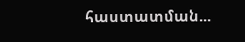հաստատման...